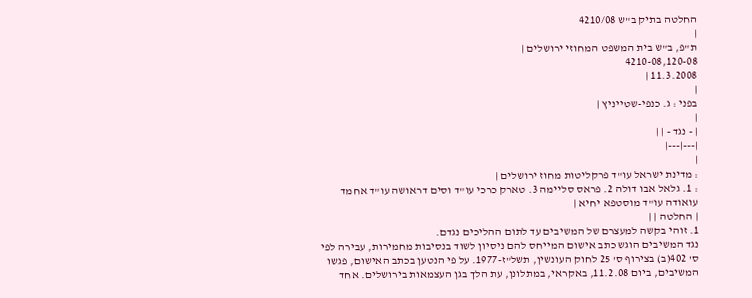החלטה בתיק ב"ש 4210/08
|
ת"פ, ב"ש בית המשפט המחוזי ירושלים |
4210-08,120-08
11.3.2008 |
|
בפני : ג. כנפי-שטייניץ |
|
| - נגד - | |
|---|---|
|
: מדינת ישראל עו"ד פרקליטות מחוז ירושלים |
: 1. גלאל אבו דולה 2. פראס סליימה 3. טארק כרכי עו"ד וסים דראושה עו"ד אחמד עואודה עו"ד מוסטפא יחיא |
| החלטה | |
1. זוהי בקשה למעצרם של המשיבים עד לתום ההליכים נגדם.
נגד המשיבים הוגש כתב אישום המייחס להם ניסיון לשוד בנסיבות מחמירות, עבירה לפי ס' 402(ב) בצירוף ס' 25 לחוק העונשין, תשל"ז-1977. על פי הנטען בכתב האישום, פגשו המשיבים, ביום 11.2.08, באקראי, במתלונן, עת הלך בגן העצמאות בירושלים. אחד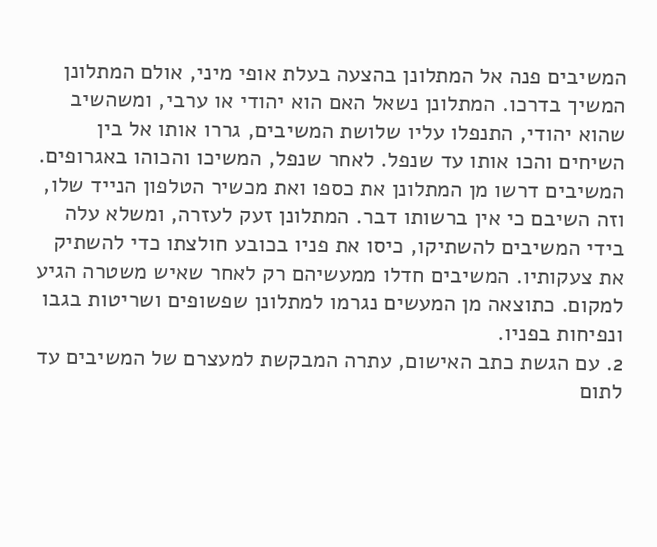המשיבים פנה אל המתלונן בהצעה בעלת אופי מיני, אולם המתלונן המשיך בדרכו. המתלונן נשאל האם הוא יהודי או ערבי, ומשהשיב שהוא יהודי, התנפלו עליו שלושת המשיבים, גררו אותו אל בין השיחים והכו אותו עד שנפל. לאחר שנפל, המשיכו והכוהו באגרופים. המשיבים דרשו מן המתלונן את כספו ואת מכשיר הטלפון הנייד שלו, וזה השיבם כי אין ברשותו דבר. המתלונן זעק לעזרה, ומשלא עלה בידי המשיבים להשתיקו, כיסו את פניו בכובע חולצתו כדי להשתיק את צעקותיו. המשיבים חדלו ממעשיהם רק לאחר שאיש משטרה הגיע למקום. כתוצאה מן המעשים נגרמו למתלונן שפשופים ושריטות בגבו ונפיחות בפניו.
2. עם הגשת כתב האישום, עתרה המבקשת למעצרם של המשיבים עד לתום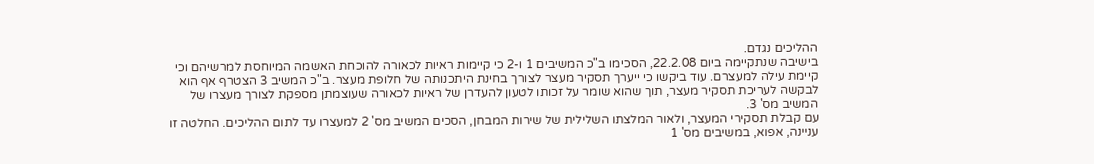ההליכים נגדם.
בישיבה שנתקיימה ביום 22.2.08, הסכימו ב"כ המשיבים 1 ו-2 כי קיימות ראיות לכאורה להוכחת האשמה המיוחסת למרשיהם וכי קיימת עילה למעצרם. עוד ביקשו כי ייערך תסקיר מעצר לצורך בחינת היתכנותה של חלופת מעצר. ב"כ המשיב 3 הצטרף אף הוא לבקשה לעריכת תסקיר מעצר, תוך שהוא שומר על זכותו לטעון להעדרן של ראיות לכאורה שעוצמתן מספקת לצורך מעצרו של המשיב מס' 3.
עם קבלת תסקירי המעצר, ולאור המלצתו השלילית של שירות המבחן, הסכים המשיב מס' 2 למעצרו עד לתום ההליכים. החלטה זו עניינה, אפוא, במשיבים מס' 1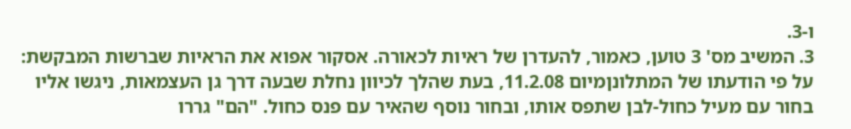ו-3.
3. המשיב מס' 3 טוען, כאמור, להעדרן של ראיות לכאורה. אסקור אפוא את הראיות שברשות המבקשת:
על פי הודעתו של המתלונןמיום 11.2.08, בעת שהלך לכיוון נחלת שבעה דרך גן העצמאות, ניגשו אליו בחור עם מעיל כחול-לבן שתפס אותו, ובחור נוסף שהאיר עם פנס כחול. "הם" גררו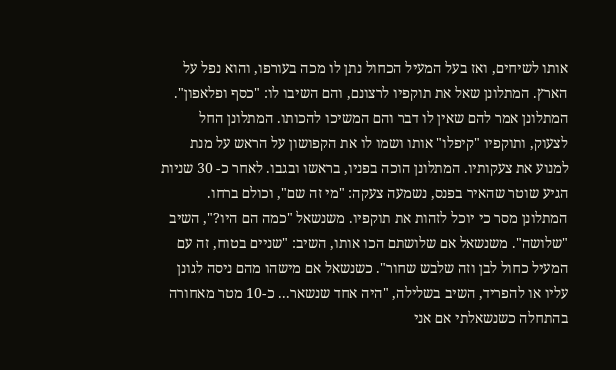אותו לשיחים, ואז בעל המעיל הכחול נתן לו מכה בעורפו, והוא נפל על הארץ. המתלונן שאל את תוקפיו לרצונם, והם השיבו לו: "כסף ופלאפון". המתלונן אמר להם שאין לו דבר והם המשיכו להכותו. המתלונן החל לצעוק, ותוקפיו "קיפלו" אותו ושמו לו את הקפושון על הראש על מנת למנוע את צעקותיו. המתלונן הוכה בפניו, בראשו ובגבו. לאחר כ- 30 שניות הגיע שוטר שהאיר בפנס, נשמעה צעקה: "מי זה שם", וכולם ברחו. המתלונן מסר כי יוכל לזהות את תוקפיו. משנשאל "כמה הם היו?", השיב "שלושה". משנשאל אם שלושתם הכו אותו, השיב: "שניים בטוח, זה עם המעיל כחול לבן וזה שלבש שחור". כשנשאל אם מישהו מהם ניסה לגונן עליו או להפריד, השיב בשלילה, "היה אחד שנשאר... כ-10 מטר מאחורה בהתחלה כשנשאלתי אם אני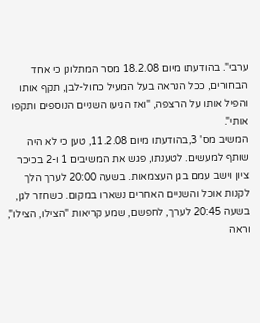ערבי". בהודעתו מיום 18.2.08 מסר המתלונן כי אחד הבחורים, ככל הנראה בעל המעיל כחול-לבן, תקף אותו והפיל אותו על הרצפה, "ואז הגיעו השניים הנוספים ותקפו אותי".
המשיב מס' 3,בהודעתו מיום 11.2.08, טען כי לא היה שותף למעשים. לטענתו, פגש את המשיבים 1 ו-2 בכיכר ציון וישב עמם בגן העצמאות. בשעה 20:00 לערך הלך לקנות אוכל והשניים האחרים נשארו במקום. כשחזר לגן, בשעה 20:45 לערך, לחפשם, שמע קריאות "הצילו, הצילו", וראה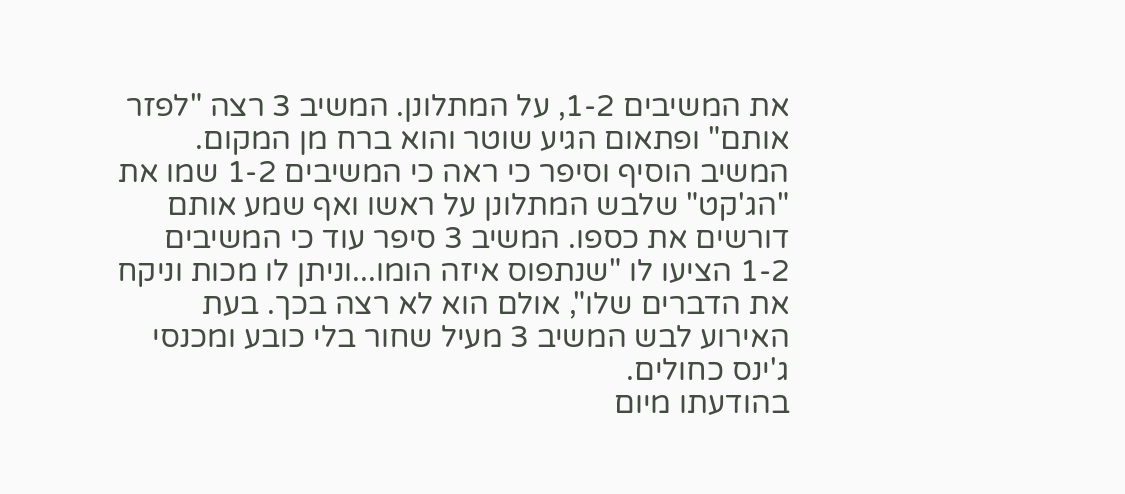את המשיבים 1-2, על המתלונן. המשיב 3 רצה "לפזר אותם" ופתאום הגיע שוטר והוא ברח מן המקום. המשיב הוסיף וסיפר כי ראה כי המשיבים 1-2 שמו את "הג'קט" שלבש המתלונן על ראשו ואף שמע אותם דורשים את כספו. המשיב 3 סיפר עוד כי המשיבים 1-2 הציעו לו "שנתפוס איזה הומו...וניתן לו מכות וניקח את הדברים שלו", אולם הוא לא רצה בכך. בעת האירוע לבש המשיב 3 מעיל שחור בלי כובע ומכנסי ג'ינס כחולים.
בהודעתו מיום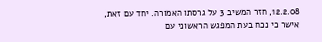12.2.08, חזר המשיב 3 על גרסתו האמורה. יחד עם זאת, אישר כי נכח בעת המפגש הראשוני עם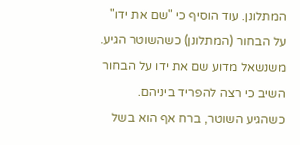המתלונן. עוד הוסיף כי "שם את ידו" על הבחור (המתלונן) כשהשוטר הגיע. משנשאל מדוע שם את ידו על הבחור השיב כי רצה להפריד ביניהם. כשהגיע השוטר, ברח אף הוא בשל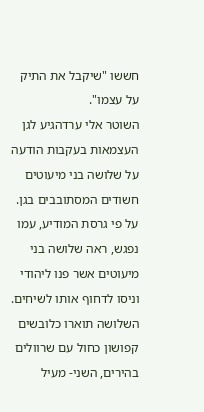חששו "שיקבל את התיק על עצמו".
השוטר אלי ערדהגיע לגן העצמאות בעקבות הודעה על שלושה בני מיעוטים חשודים המסתובבים בגן. על פי גרסת המודיע, עמו נפגש, ראה שלושה בני מיעוטים אשר פנו ליהודי וניסו לדחוף אותו לשיחים. השלושה תוארו כלובשים קפושון כחול עם שרוולים בהירים, השני- מעיל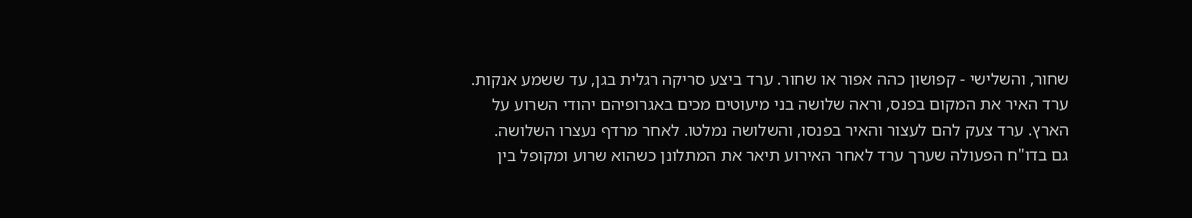שחור, והשלישי - קפושון כהה אפור או שחור. ערד ביצע סריקה רגלית בגן, עד ששמע אנקות. ערד האיר את המקום בפנס, וראה שלושה בני מיעוטים מכים באגרופיהם יהודי השרוע על הארץ. ערד צעק להם לעצור והאיר בפנסו, והשלושה נמלטו. לאחר מרדף נעצרו השלושה.
גם בדו"ח הפעולה שערך ערד לאחר האירוע תיאר את המתלונן כשהוא שרוע ומקופל בין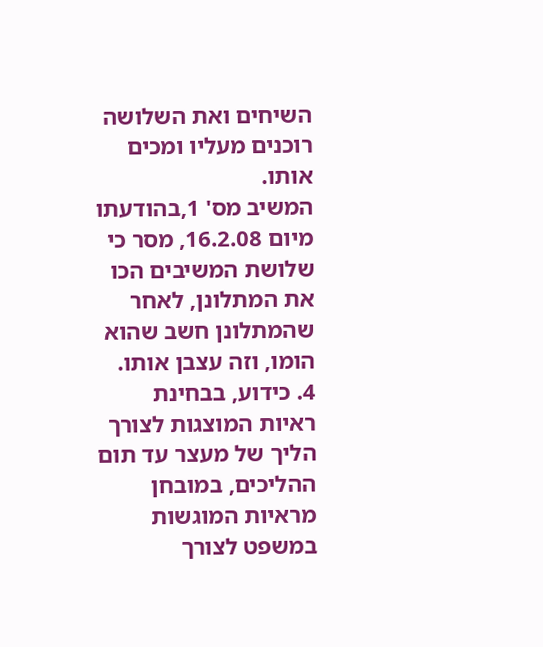השיחים ואת השלושה רוכנים מעליו ומכים אותו.
המשיב מס' 1,בהודעתו מיום 16.2.08, מסר כי שלושת המשיבים הכו את המתלונן, לאחר שהמתלונן חשב שהוא הומו, וזה עצבן אותו.
4. כידוע, בבחינת ראיות המוצגות לצורך הליך של מעצר עד תום ההליכים, במובחן מראיות המוגשות במשפט לצורך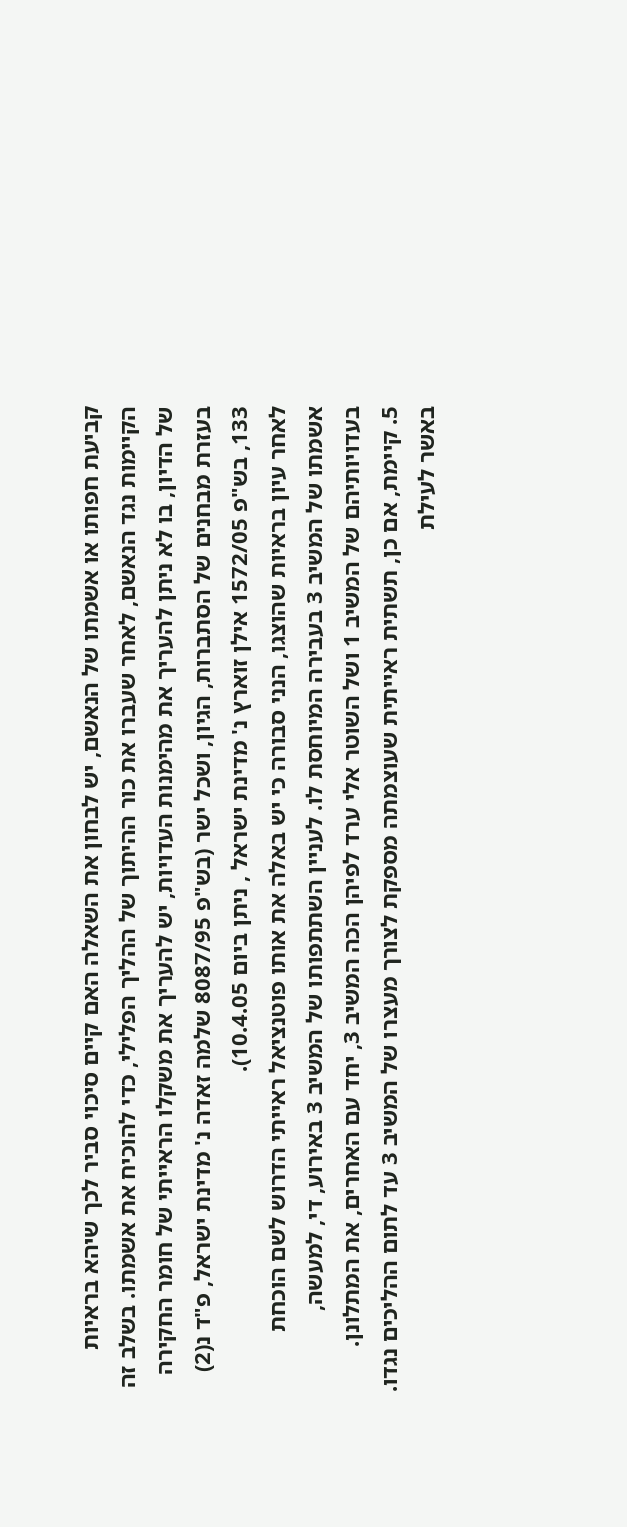קביעת חפותו או אשמתו של הנאשם, יש לבחון את השאלה האם קיים סיכוי סביר לכך שיהא בראיות הקיימות נגד הנאשם, לאחר שעברו את כור ההיתוך של ההליך הפלילי, כדי להוכיח את אשמתו. בשלב זה של הדיון, בו לא ניתן להעריך את מהימנות העדויות, יש להעריך את משקלו הראייתי של חומר החקירה בעזרת מבחנים של הסתברות, הגיון, ושכל ישר (בש"פ 8087/95 שלמה זאדה נ' מדינת ישראל, פ"ד נ(2) 133, בש"פ 1572/05 אילן זוארץ נ' מדינת ישראל , ניתן ביום 10.4.05).
לאחר עיון בראיות שהוצגו, הנני סבורה כי יש באלה את אותו פוטנציאל ראייתי הדרוש לשם הוכחת אשמתו של המשיב 3 בעבירה המיוחסת לו. לעניין השתתפותו של המשיב 3 באירוע, די, למעשה, בעדויותיהם של המשיב 1 ושל השוטר אלי ערד לפיהן הכה המשיב 3, יחד עם האחרים, את המתלונן.
5. קיימת, אם כן, תשתית ראייתית שעוצמתה מספקת לצורך מעצרו של המשיב 3 עד לתום ההליכים נגדו. באשר לעילת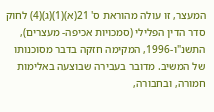המעצר, זו עולה מהוראת ס' 21(א)(1)(ג)(4) לחוק סדר הדין הפלילי (סמכויות אכיפה- מעצרים), התשנ"ו-1996, המקימה חזקה בדבר מסוכנותו של המשיב. מדובר בעבירה שבוצעה באלימות חמורה, ובחבורה,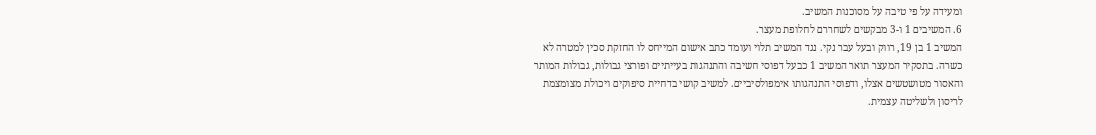ומעידה על פי טיבה על מסוכנות המשיב.
6. המשיבים 1 ו-3 מבקשים לשחררם לחלופת מעצר.
המשיב 1 בן 19, רווק ובעל עבר נקי. נגד המשיב תלוי ועומד כתב אישום המייחס לו החזקת סכין למטרה לא כשרה. בתסקיר המעצר תואר המשיב 1 כבעל דפוסי חשיבה והתנהגות בעייתיים ופורצי גבולות, גבולות המותר והאסור מטושטשים אצלו, ודפוסי התנהגותו אימפולסיביים. למשיב קושי בדחיית סיפוקים ויכולת מצומצמת לריסון ולשליטה עצמית.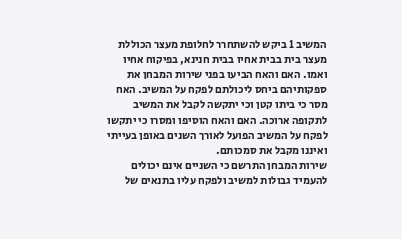המשיב 1 ביקש להשתחרר לחלופת מעצר הכוללת מעצר בית בבית אחיו בבית חנינא, בפיקוח אחיו ואמו. האם והאח הביעו בפני שירות המבחן את ספקותיהם ביחס ליכולתם לפקח על המשיב. האח מסר כי ביתו קטן וכי יתקשה לקבל את המשיב לתקופה ארוכה. האם והאח הוסיפו ומסרו כי יתקשו לפקח על המשיב הפועל לאורך השנים באופן בעייתי ואיננו מקבל את סמכותם.
שירות המבחן התרשם כי השניים אינם יכולים להעמיד גבולות למשיב ולפקח עליו בתנאים של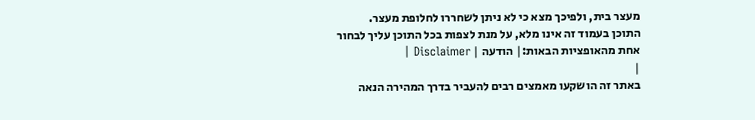מעצר בית, ולפיכך מצא כי לא ניתן לשחררו לחלופת מעצר.
התוכן בעמוד זה אינו מלא, על מנת לצפות בכל התוכן עליך לבחור אחת מהאופציות הבאות:| הודעה | Disclaimer |
|
באתר זה הושקעו מאמצים רבים להעביר בדרך המהירה הנאה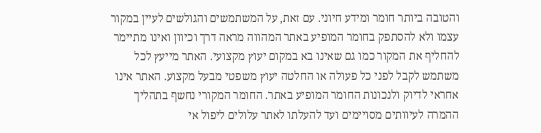והטובה ביותר חומר ומידע חיוני. עם זאת, על המשתמשים והגולשים לעיין במקור עצמו ולא להסתפק בחומר המופיע באתר המהווה מראה דרך וכיוון ואינו מתיימר להחליף את המקור כמו גם שאינו בא במקום יעוץ מקצועי. האתר מייעץ לכל משתמש לקבל לפני כל פעולה או החלטה יעוץ משפטי מבעל מקצוע. האתר אינו אחראי לדיוק ולנכונות החומר המופיע באתר. החומר המקורי נחשף בתהליך ההמרה לעיוותים מסויימים ועד להעלתו לאתר עלולים ליפול אי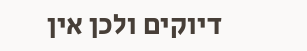דיוקים ולכן אין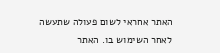האתר אחראי לשום פעולה שתעשה לאחר השימוש בו. האתר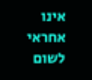אינו אחראי לשום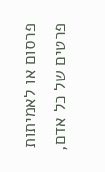פרסום או לאמיתות פרטים של כל אדם,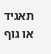תאגיד או גוף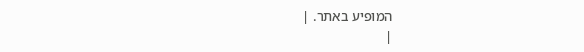המופיע באתר. |
|